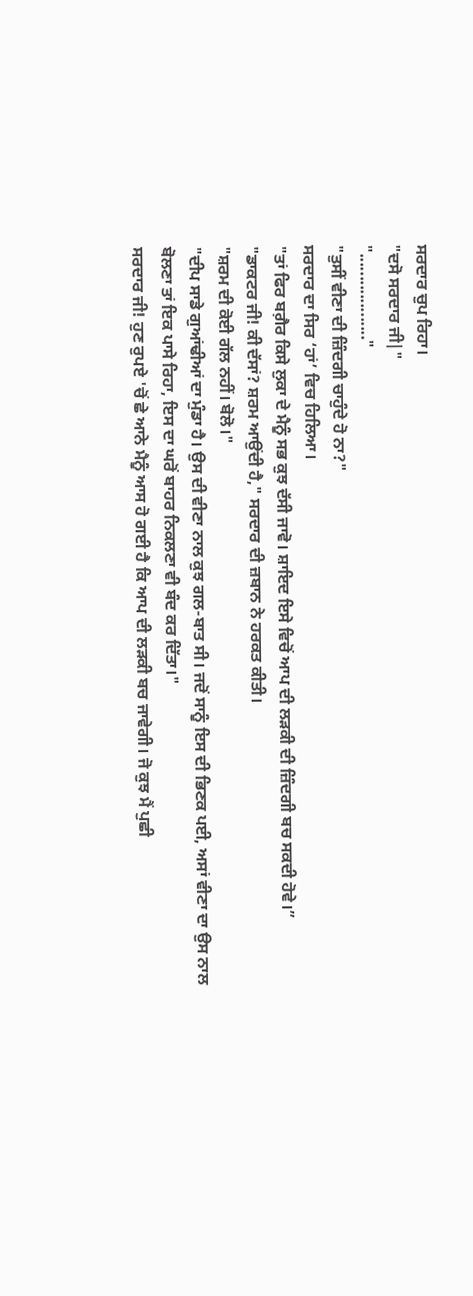ਸਰਦਾਰ ਚੁਪ ਰਿਹਾ।
"ਦਸੋ ਸਰਦਾਰ ਜੀ|"
"..................."
"ਤੁਸੀਂ ਵੀਣਾ ਦੀ ਜ਼ਿੰਦਗੀ ਚਾਹੁੰਦੇ ਹੋ ਨਾ?"
ਸਰਦਾਰ ਦਾ ਸਿਰ ‘ਹਾਂ’ ਵਿਚ ਹਿਲਿਆ।
"ਤਾਂ ਫਿਰ ਬਗ਼ੈਰ ਕਿਸੇ ਲੁਕਾ ਦੇ ਮੈਨੂੰ ਸਭ ਕੁਝ ਦੱਸੀ ਜਾਵੋ। ਸ਼ਾਇਦ ਇਸੇ ਵਿਚੋਂ ਆਪ ਦੀ ਲੜਕੀ ਦੀ ਜ਼ਿੰਦਗੀ ਬਚ ਸਕਦੀ ਹੋਵੇ।”
"ਡਾਕਟਰ ਜੀ! ਕੀ ਦੱਸਾਂ? ਸ਼ਰਮ ਆਉਂਦੀ ਹੈ," ਸਰਦਾਰ ਦੀ ਜ਼ਬਾਨ ਨੇ ਹਰਕਤ ਕੀਤੀ।
"ਸ਼ਰਮ ਦੀ ਕੋਈ ਗੱਲ ਨਹੀਂ। ਬੋਲੋ।"
"ਦੀਪ ਸਾਡੇ ਗੁਆਂਢੀਆਂ ਦਾ ਮੁੰਡਾ ਹੈ। ਉਸ ਦੀ ਵੀਣਾ ਨਾਲ ਕੁਝ ਗਲ-ਬਾਤ ਸੀ। ਜਦੋਂ ਸਾਨੂੰ ਇਸ ਦੀ ਭਿਣਕ ਪਈ, ਅਸਾਂ ਵੀਣਾ ਦਾ ਉਸ ਨਾਲ ਬੋਲਣਾ ਤਾਂ ਇਕ ਪਾਸੇ ਰਿਹਾ, ਇਸ ਦਾ ਘਰੋਂ ਬਾਹਰ ਨਿਕਲਣਾ ਵੀ ਬੰਦ ਕਰ ਦਿੱਤਾ।"
ਸਰਦਾਰ ਜੀ! ਹੁਣ ਰੁਪਏ 'ਚੋਂ ਛੇ ਆਨੇ ਮੈਨੂੰ ਆਸ ਹੋ ਗਈ ਹੈ ਕਿ ਆਪ ਦੀ ਲੜਕੀ ਬਚ ਜਾਵੇਗੀ। ਜੋ ਕੁਝ ਮੈਂ ਪੁਛੀ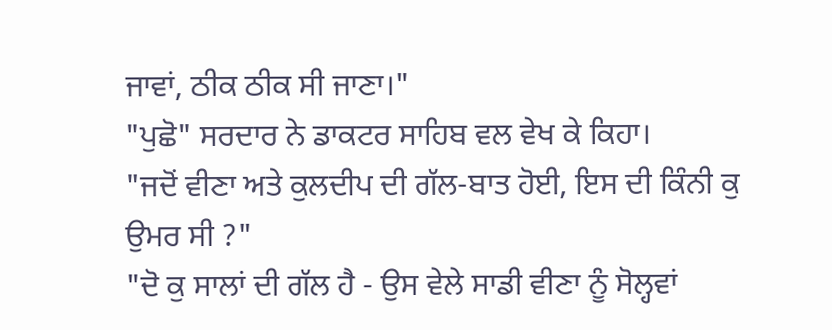ਜਾਵਾਂ, ਠੀਕ ਠੀਕ ਸੀ ਜਾਣਾ।"
"ਪੁਛੋ" ਸਰਦਾਰ ਨੇ ਡਾਕਟਰ ਸਾਹਿਬ ਵਲ ਵੇਖ ਕੇ ਕਿਹਾ।
"ਜਦੋਂ ਵੀਣਾ ਅਤੇ ਕੁਲਦੀਪ ਦੀ ਗੱਲ-ਬਾਤ ਹੋਈ, ਇਸ ਦੀ ਕਿੰਨੀ ਕੁ ਉਮਰ ਸੀ ?"
"ਦੋ ਕੁ ਸਾਲਾਂ ਦੀ ਗੱਲ ਹੈ - ਉਸ ਵੇਲੇ ਸਾਡੀ ਵੀਣਾ ਨੂੰ ਸੋਲ੍ਹਵਾਂ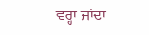ਵਰ੍ਹਾ ਜਾਂਦਾ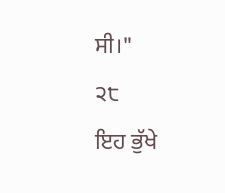ਸੀ।"
੨੮
ਇਹ ਭੁੱਖੇ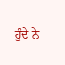ਹੁੰਦੇ ਨੇ